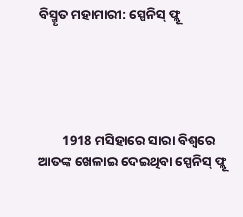ବିସ୍ମୄତ ମହାମାରୀ: ସ୍ପେନିସ୍ ଫ୍ଲୂ





        1918 ମସିହାରେ ସାରା ବିଶ୍ବରେ ଆତଙ୍କ ଖେଳାଇ ଦେଇଥିବା ସ୍ପେନିସ୍ ଫ୍ଲୂ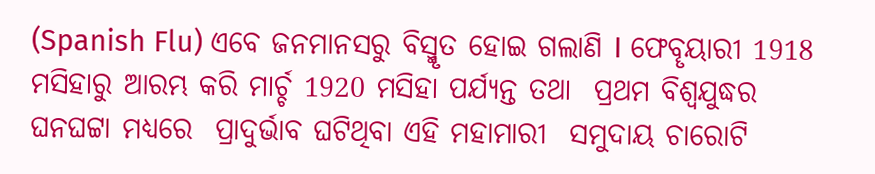(Spanish Flu) ଏବେ ଜନମାନସରୁ ବିସ୍ମୄତ ହୋଇ ଗଲାଣି I ଫେବୄୟାରୀ 1918 ମସିହାରୁ ଆରମ୍ଭ କରି ମାର୍ଚ୍ଚ 1920 ମସିହା ପର୍ଯ୍ୟନ୍ତ ତଥା  ପ୍ରଥମ ବିଶ୍ବଯୁଦ୍ଧର ଘନଘଟ୍ଟା ମଧ୍ୟରେ  ପ୍ରାଦୁର୍ଭାବ ଘଟିଥିବା ଏହି ମହାମାରୀ  ସମୁଦାୟ ଚାରୋଟି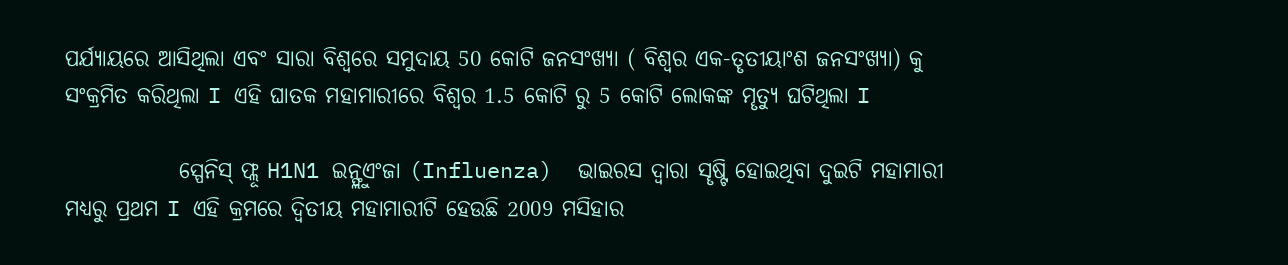ପର୍ଯ୍ୟାୟରେ ଆସିଥିଲା ଏବଂ ସାରା ବିଶ୍ବରେ ସମୁଦାୟ 50 କୋଟି ଜନସଂଖ୍ୟା ( ବିଶ୍ବର ଏକ-ତୄତୀୟାଂଶ ଜନସଂଖ୍ୟା) କୁ ସଂକ୍ରମିତ କରିଥିଲା I ଏହି ଘାତକ ମହାମାରୀରେ ବିଶ୍ବର 1.5 କୋଟି ରୁ 5 କୋଟି ଲୋକଙ୍କ ମୄତ୍ୟୁ ଘଟିଥିଲା I

             ସ୍ପେନିସ୍ ଫ୍ଲୂ H1N1 ଇନ୍ଫ୍ଲୁଏଂଜା (Influenza)  ଭାଇରସ ଦ୍ବାରା ସୄଷ୍ଟି ହୋଇଥିବା ଦୁଇଟି ମହାମାରୀ ମଧ୍ୟରୁ ପ୍ରଥମ I ଏହି କ୍ରମରେ ଦ୍ବିତୀୟ ମହାମାରୀଟି ହେଉଛି 2009 ମସିହାର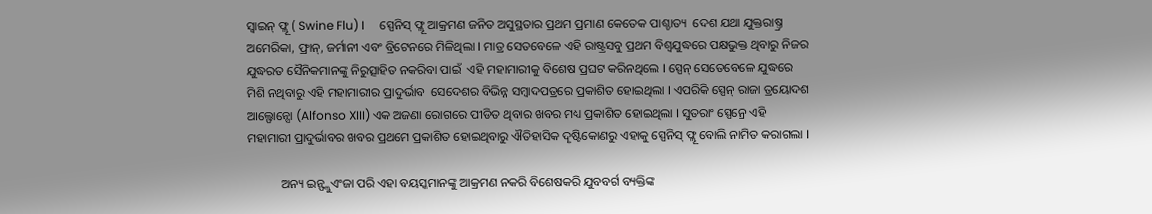ସ୍ବାଇନ୍ ଫ୍ଲୂ ( Swine Flu) I     ସ୍ପେନିସ୍ ଫ୍ଲୂ ଆକ୍ରମଣ ଜନିତ ଅସୁସ୍ଥତାର ପ୍ରଥମ ପ୍ରମାଣ କେତେକ ପାଶ୍ଚାତ୍ୟ  ଦେଶ ଯଥା ଯୁକ୍ତରାଷ୍ତ୍ର ଅମେରିକା, ଫ୍ରାନ୍, ଜର୍ମାନୀ ଏବଂ ବ୍ରିଟେନରେ ମିଳିଥିଲା I ମାତ୍ର ସେତବେଳେ ଏହି ରାଷ୍ଟ୍ରସବୁ ପ୍ରଥମ ବିଶ୍ବଯୁଦ୍ଧରେ ପକ୍ଷଭୁକ୍ତ ଥିବାରୁ ନିଜର ଯୁଦ୍ଧରତ ସୈନିକମାନଙ୍କୁ ନିରୁତ୍ସାହିତ ନକରିବା ପାଇଁ  ଏହି ମହାମାରୀକୁ ବିଶେଷ ପ୍ରଘଟ କରିନଥିଲେ I ସ୍ପେନ୍ ସେତେବେଳେ ଯୁଦ୍ଧରେ ମିଶି ନଥିବାରୁ ଏହି ମହାମାରୀର ପ୍ରାଦୁର୍ଭାବ  ସେଦେଶର ବିଭିନ୍ନ ସମ୍ବାଦପତ୍ରରେ ପ୍ରକାଶିତ ହୋଇଥିଲା I ଏପରିକି ସ୍ପେନ୍ ରାଜା ତ୍ରୟୋଦଶ  ଆଲ୍ଫୋନ୍ସୋ (Alfonso XIII) ଏକ ଅଜଣା ରୋଗରେ ପୀଡିତ ଥିବାର ଖବର ମଧ୍ୟ ପ୍ରକାଶିତ ହୋଇଥିଲା I ସୁତରାଂ ସ୍ପେନ୍ରେ ଏହି ମହାମାରୀ ପ୍ରାଦୁର୍ଭାବର ଖବର ପ୍ରଥମେ ପ୍ରକାଶିତ ହୋଇଥିବାରୁ ଐତିହାସିକ ଦୄଷ୍ଟିକୋଣରୁ ଏହାକୁ ସ୍ପେନିସ୍ ଫ୍ଲୂ ବୋଲି ନାମିତ କରାଗଲା I

           ଅନ୍ୟ ଇନ୍ଫ୍ଲୁଏଂଜା ପରି ଏହା ବୟସ୍କମାନଙ୍କୁ ଆକ୍ରମଣ ନକରି ବିଶେଷକରି ଯୁବବର୍ଗ ବ୍ୟକ୍ତିଙ୍କ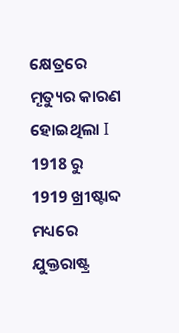କ୍ଷେତ୍ରରେ ମୄତ୍ୟୁର କାରଣ ହୋଇଥିଲା I 1918 ରୁ 1919 ଖ୍ରୀଷ୍ଟାବ୍ଦ ମଧ୍ୟରେ ଯୁକ୍ତରାଷ୍ଟ୍ର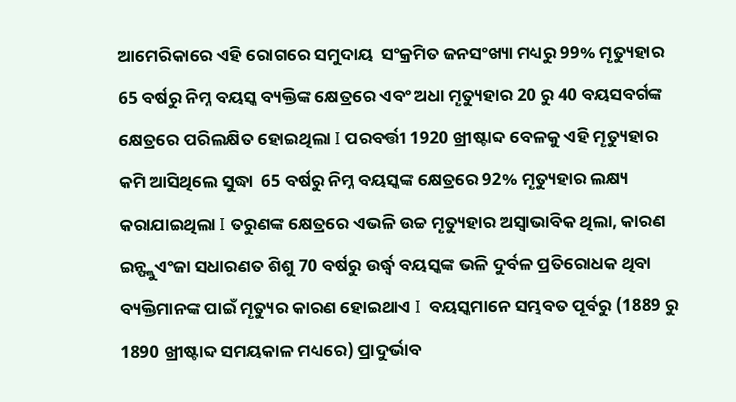ଆମେରିକାରେ ଏହି ରୋଗରେ ସମୁଦାୟ  ସଂକ୍ରମିତ ଜନସଂଖ୍ୟା ମଧ୍ୟରୁ 99% ମୄତ୍ୟୁହାର   65 ବର୍ଷରୁ ନିମ୍ନ ବୟସ୍କ ବ୍ୟକ୍ତିଙ୍କ କ୍ଷେତ୍ରରେ ଏବଂ ଅଧା ମୄତ୍ୟୁହାର 20 ରୁ 40 ବୟସବର୍ଗଙ୍କ   କ୍ଷେତ୍ରରେ ପରିଲକ୍ଷିତ ହୋଇଥିଲା I ପରବର୍ତ୍ତୀ 1920 ଖ୍ରୀଷ୍ଟାବ୍ଦ ବେଳକୁ ଏହି ମୄତ୍ୟୁହାର କମି ଆସିଥିଲେ ସୁଦ୍ଧା  65 ବର୍ଷରୁ ନିମ୍ନ ବୟସ୍କଙ୍କ କ୍ଷେତ୍ରରେ 92% ମୄତ୍ୟୁହାର ଲକ୍ଷ୍ୟ କରାଯାଇଥିଲା I ତରୁଣଙ୍କ କ୍ଷେତ୍ରରେ ଏଭଳି ଉଚ୍ଚ ମୄତ୍ୟୁହାର ଅସ୍ବାଭାବିକ ଥିଲା, କାରଣ ଇନ୍ଫ୍ଲୁଏଂଜା ସଧାରଣତ ଶିଶୁ 70 ବର୍ଷରୁ ଉର୍ଦ୍ଧ୍ବ ବୟସ୍କଙ୍କ ଭଳି ଦୁର୍ବଳ ପ୍ରତିରୋଧକ ଥିବା ବ୍ୟକ୍ତିମାନଙ୍କ ପାଇଁ ମୄତ୍ୟୁର କାରଣ ହୋଇଥାଏ I  ବୟସ୍କମାନେ ସମ୍ଭବତ ପୂର୍ବରୁ (1889 ରୁ 1890 ଖ୍ରୀଷ୍ଟାବ୍ଦ ସମୟକାଳ ମଧ୍ୟରେ) ପ୍ରାଦୁର୍ଭାବ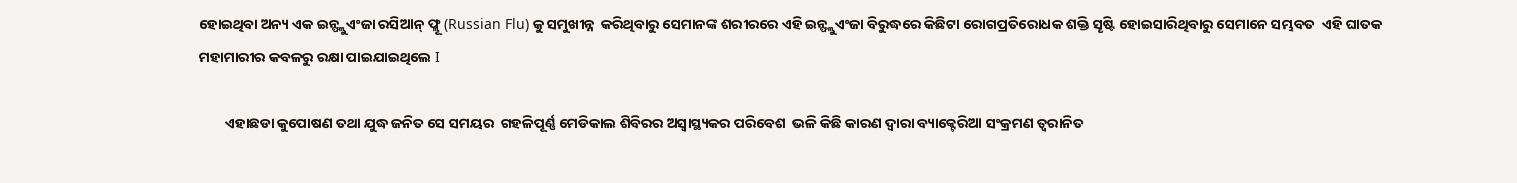ହୋଇଥିବା ଅନ୍ୟ ଏକ ଇନ୍ଫ୍ଲୁଏଂଜା ରସିଆନ୍ ଫ୍ଲୂ (Russian Flu) କୁ ସମୁଖୀନ୍ନ  କରିଥିବାରୁ ସେମାନଙ୍କ ଶରୀରରେ ଏହି ଇନ୍ଫ୍ଲୁଏଂଜା ବିରୁଦ୍ଧରେ କିଛିଟା ରୋଗପ୍ରତିରୋଧକ ଶକ୍ତି ସୄଷ୍ଟି ହୋଇସାରିଥିବାରୁ ସେମାନେ ସମ୍ଭବତ  ଏହି ଘାତକ  ମହାମାରୀର କବଳରୁ ରକ୍ଷା ପାଇଯାଇଥିଲେ I

        ଏହାଛଡା କୁପୋଷଣ ତଥା ଯୁଦ୍ଧ ଜନିତ ସେ ସମୟର  ଗହଳିପୂର୍ଣ୍ଣ ମେଡିକାଲ ଶିବିରର ଅସ୍ବାସ୍ଥ୍ୟକର ପରିବେଶ  ଭଳି କିଛି କାରଣ ଦ୍ବାରା ବ୍ୟାକ୍ଟେରିଆ ସଂକ୍ରମଣ ତ୍ବରାନିତ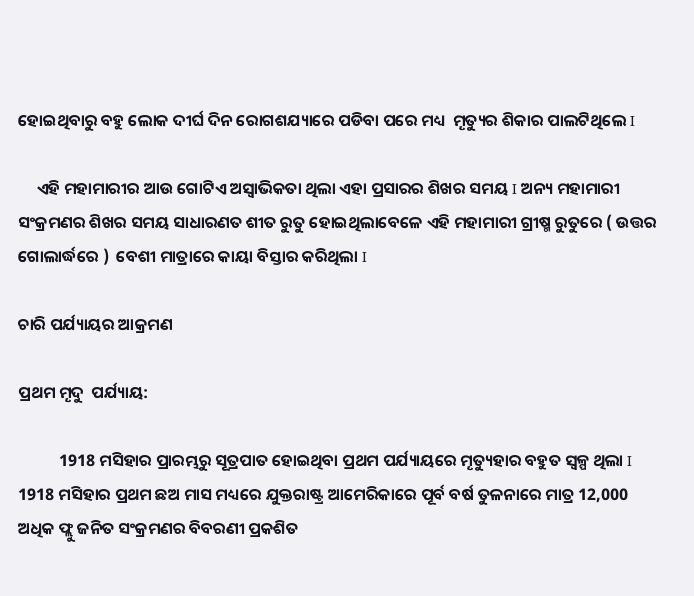ହୋଇଥିବାରୁ ବହୁ ଲୋକ ଦୀର୍ଘ ଦିନ ରୋଗଶଯ୍ୟାରେ ପଡିବା ପରେ ମଧ୍ୟ  ମୄତ୍ୟୁର ଶିକାର ପାଲଟିଥିଲେ I

     ଏହି ମହାମାରୀର ଆଉ ଗୋଟିଏ ଅସ୍ବାଭିକତା ଥିଲା ଏହା ପ୍ରସାରର ଶିଖର ସମୟ I ଅନ୍ୟ ମହାମାରୀ ସଂକ୍ରମଣର ଶିଖର ସମୟ ସାଧାରଣତ ଶୀତ ରୁତୁ ହୋଇଥିଲାବେଳେ ଏହି ମହାମାରୀ ଗ୍ରୀଷ୍ମ ରୁତୁରେ ( ଉତ୍ତର ଗୋଲାର୍ଦ୍ଧରେ )  ବେଶୀ ମାତ୍ରାରେ କାୟା ବିସ୍ତାର କରିଥିଲା I

ଚାରି ପର୍ଯ୍ୟାୟର ଆକ୍ରମଣ

ପ୍ରଥମ ମୄଦୁ  ପର୍ଯ୍ୟାୟ:

           1918 ମସିହାର ପ୍ରାରମ୍ଭରୁ ସୂତ୍ରପାତ ହୋଇଥିବା ପ୍ରଥମ ପର୍ଯ୍ୟାୟରେ ମୄତ୍ୟୁହାର ବହୁତ ସ୍ବଳ୍ପ ଥିଲା I 1918 ମସିହାର ପ୍ରଥମ ଛଅ ମାସ ମଧ୍ୟରେ ଯୁକ୍ତରାଷ୍ଟ୍ର ଆମେରିକାରେ ପୂର୍ବ ବର୍ଷ ତୁଳନାରେ ମାତ୍ର 12,000 ଅଧିକ ଫ୍ଲୁ ଜନିତ ସଂକ୍ରମଣର ବିବରଣୀ ପ୍ରକଶିତ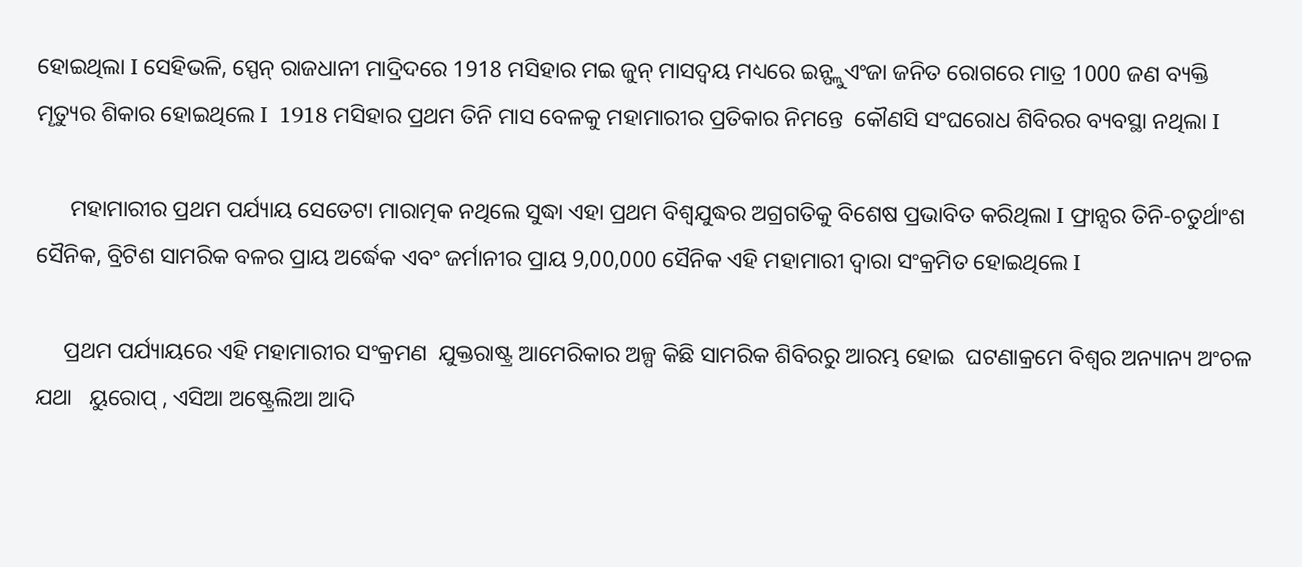ହୋଇଥିଲା I ସେହିଭଳି, ସ୍ପେନ୍ ରାଜଧାନୀ ମାଦ୍ରିଦରେ 1918 ମସିହାର ମଇ ଜୁନ୍ ମାସଦ୍ବୟ ମଧ୍ୟରେ ଇନ୍ଫ୍ଲୁଏଂଜା ଜନିତ ରୋଗରେ ମାତ୍ର 1000 ଜଣ ବ୍ୟକ୍ତି  ମୄତ୍ୟୁର ଶିକାର ହୋଇଥିଲେ I  1918 ମସିହାର ପ୍ରଥମ ତିନି ମାସ ବେଳକୁ ମହାମାରୀର ପ୍ରତିକାର ନିମନ୍ତେ  କୌଣସି ସଂଘରୋଧ ଶିବିରର ବ୍ୟବସ୍ଥା ନଥିଲା I

      ମହାମାରୀର ପ୍ରଥମ ପର୍ଯ୍ୟାୟ ସେତେଟା ମାରାତ୍ମକ ନଥିଲେ ସୁଦ୍ଧା ଏହା ପ୍ରଥମ ବିଶ୍ବଯୁଦ୍ଧର ଅଗ୍ରଗତିକୁ ବିଶେଷ ପ୍ରଭାବିତ କରିଥିଲା I ଫ୍ରାନ୍ସର ତିନି-ଚତୁର୍ଥାଂଶ ସୈନିକ, ବ୍ରିଟିଶ ସାମରିକ ବଳର ପ୍ରାୟ ଅର୍ଦ୍ଧେକ ଏବଂ ଜର୍ମାନୀର ପ୍ରାୟ 9,00,000 ସୈନିକ ଏହି ମହାମାରୀ ଦ୍ବାରା ସଂକ୍ରମିତ ହୋଇଥିଲେ I

     ପ୍ରଥମ ପର୍ଯ୍ୟାୟରେ ଏହି ମହାମାରୀର ସଂକ୍ରମଣ  ଯୁକ୍ତରାଷ୍ଟ୍ର ଆମେରିକାର ଅଳ୍ପ କିଛି ସାମରିକ ଶିବିରରୁ ଆରମ୍ଭ ହୋଇ  ଘଟଣାକ୍ରମେ ବିଶ୍ବର ଅନ୍ୟାନ୍ୟ ଅଂଚଳ ଯଥା   ୟୁରୋପ୍‍ , ଏସିଆ ଅଷ୍ଟ୍ରେଲିଆ ଆଦି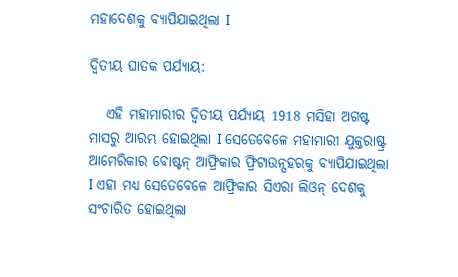ମହାଦେଶକୁ ବ୍ୟାପିଯାଇଥିଲା I

ଦ୍ବିତୀୟ ଘାତକ ପର୍ଯ୍ୟାୟ:

   ଏହି ମହାମାରୀର ଦ୍ବିତୀୟ ପର୍ଯ୍ୟାୟ 1918 ମସିହା ଅଗଷ୍ଟ ମାସରୁ ଆରମ୍ଭ ହୋଇଥିଲା I ସେତେବେଳେ ମହାମାରୀ ଯୁକ୍ତରାଷ୍ଟ୍ର  ଆମେରିକାର ବୋଷ୍ଟନ୍ ଆଫ୍ରିକାର ଫ୍ରିଟାଉନ୍ସହରକୁ ବ୍ୟାପିଯାଇଥିଲା I ଏହା ମଧ୍ୟ ସେତେବେଳେ ଆଫ୍ରିକାର ସିଏରା ଲିଓନ୍ ଦେଶକୁ ସଂଚାରିତ ହୋଇଥିଲା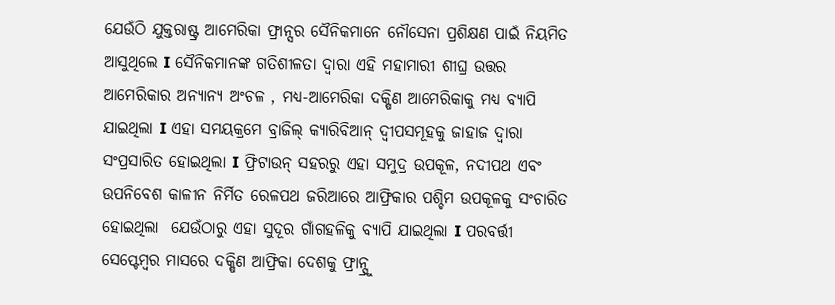ଯେଉଁଠି ଯୁକ୍ତରାଷ୍ଟ୍ର ଆମେରିକା ଫ୍ରାନ୍ସର ସୈନିକମାନେ ନୌସେନା ପ୍ରଶିକ୍ଷଣ ପାଇଁ ନିୟମିତ ଆସୁଥିଲେ I ସୈନିକମାନଙ୍କ ଗତିଶୀଳତା ଦ୍ବାରା ଏହି ମହାମାରୀ ଶୀଘ୍ର ଉତ୍ତର ଆମେରିକାର ଅନ୍ୟାନ୍ୟ ଅଂଚଳ , ମଧ୍ୟ-ଆମେରିକା ଦକ୍ଷିଣ ଆମେରିକାକୁ ମଧ୍ୟ ବ୍ୟାପି ଯାଇଥିଲା I ଏହା ସମୟକ୍ରମେ ବ୍ରାଜିଲ୍ କ୍ୟାରିବିଆନ୍ ଦ୍ବୀପସମୂହକୁ ଜାହାଜ ଦ୍ବାରା ସଂପ୍ରସାରିତ ହୋଇଥିଲା I ଫ୍ରିଟାଉନ୍ ସହରରୁ ଏହା ସମୁଦ୍ର ଉପକୂଳ, ନଦୀପଥ ଏବଂ ଉପନିବେଶ କାଳୀନ ନିର୍ମିତ ରେଳପଥ ଜରିଆରେ ଆଫ୍ରିକାର ପଶ୍ଚିମ ଉପକୂଳକୁ ସଂଚାରିତ ହୋଇଥିଲା  ଯେଉଁଠାରୁ ଏହା ସୁଦୂର ଗାଁଗହଳିକୁ ବ୍ୟାପି ଯାଇଥିଲା I ପରବର୍ତ୍ତୀ ସେପ୍ଟେମ୍ବର ମାସରେ ଦକ୍ଷିଣ ଆଫ୍ରିକା ଦେଶକୁ ଫ୍ରାନ୍ସ୍ରୁ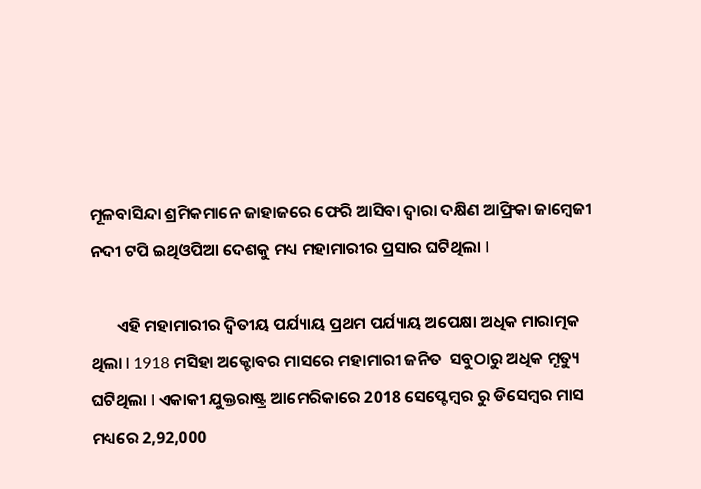ମୂଳବାସିନ୍ଦା ଶ୍ରମିକମାନେ ଜାହାଜରେ ଫେରି ଆସିବା ଦ୍ବାରା ଦକ୍ଷିଣ ଆଫ୍ରିକା ଜାମ୍ବେଜୀ ନଦୀ ଟପି ଇଥିଓପିଆ ଦେଶକୁ ମଧ୍ୟ ମହାମାରୀର ପ୍ରସାର ଘଟିଥିଲା I

       ଏହି ମହାମାରୀର ଦ୍ବିତୀୟ ପର୍ଯ୍ୟାୟ ପ୍ରଥମ ପର୍ଯ୍ୟାୟ ଅପେକ୍ଷା ଅଧିକ ମାରାତ୍ମକ ଥିଲା I 1918 ମସିହା ଅକ୍ଟୋବର ମାସରେ ମହାମାରୀ ଜନିତ  ସବୁଠାରୁ ଅଧିକ ମୄତ୍ୟୁ ଘଟିଥିଲା I ଏକାକୀ ଯୁକ୍ତରାଷ୍ଟ୍ର ଆମେରିକାରେ 2018 ସେପ୍ଟେମ୍ବର ରୁ ଡିସେମ୍ବର ମାସ ମଧ୍ୟରେ 2,92,000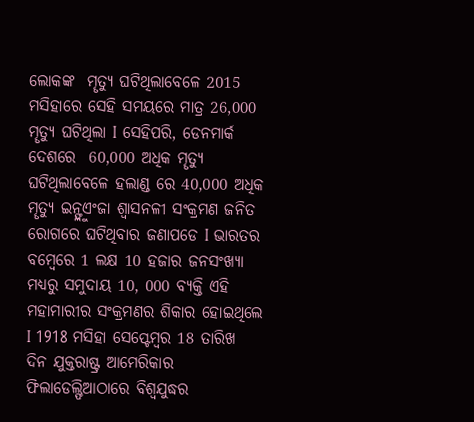ଲୋକଙ୍କ  ମୄତ୍ୟୁ ଘଟିଥିଲାବେଳେ 2015 ମସିହାରେ ସେହି ସମୟରେ ମାତ୍ର 26,000 ମୄତ୍ୟୁ ଘଟିଥିଲା I ସେହିପରି, ଡେନମାର୍କ ଦେଶରେ  60,000 ଅଧିକ ମୄତ୍ୟୁ ଘଟିଥିଲାବେଳେ ହଲାଣ୍ଡ ରେ 40,000 ଅଧିକ ମୄତ୍ୟୁ ଇନ୍ଫ୍ଲୁଏଂଜା ଶ୍ବାସନଳୀ ସଂକ୍ରମଣ ଜନିତ ରୋଗରେ ଘଟିଥିବାର ଜଣାପଡେ I ଭାରତର ବମ୍ବେରେ 1 ଲକ୍ଷ 10 ହଜାର ଜନସଂଖ୍ୟା ମଧ୍ୟରୁ ସମୁଦାୟ 10, 000 ବ୍ୟକ୍ତି ଏହି ମହାମାରୀର ସଂକ୍ରମଣର ଶିକାର ହୋଇଥିଲେ I 1918 ମସିହା ସେପ୍ଟେମ୍ବର 18 ତାରିଖ ଦିନ ଯୁକ୍ତରାଷ୍ଟ୍ର ଆମେରିକାର ଫିଲାଡେଲ୍ଫିଆଠାରେ ବିଶ୍ବଯୁଦ୍ଧର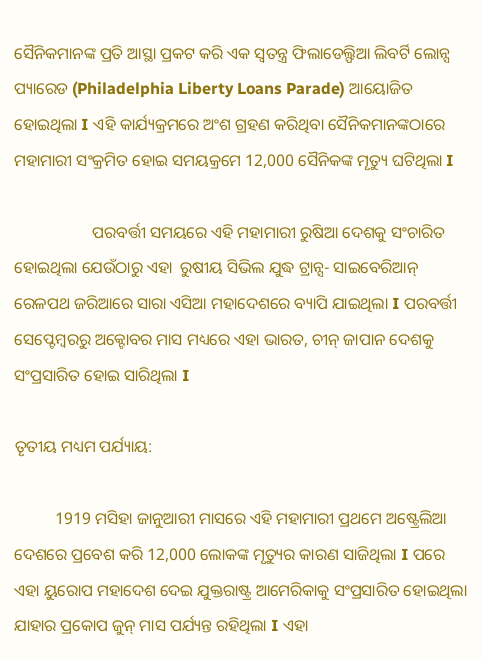ସୈନିକମାନଙ୍କ ପ୍ରତି ଆସ୍ଥା ପ୍ରକଟ କରି ଏକ ସ୍ବତନ୍ତ୍ର ଫିଲାଡେଲ୍ଫିଆ ଲିବର୍ଟି ଲୋନ୍ସ ପ୍ୟାରେଡ (Philadelphia Liberty Loans Parade) ଆୟୋଜିତ ହୋଇଥିଲା I ଏହି କାର୍ଯ୍ୟକ୍ରମରେ ଅଂଶ ଗ୍ରହଣ କରିଥିବା ସୈନିକମାନଙ୍କଠାରେ ମହାମାରୀ ସଂକ୍ରମିତ ହୋଇ ସମୟକ୍ରମେ 12,000 ସୈନିକଙ୍କ ମୄତ୍ୟୁ ଘଟିଥିଲା I

                   ପରବର୍ତ୍ତୀ ସମୟରେ ଏହି ମହାମାରୀ ରୁଷିଆ ଦେଶକୁ ସଂଚାରିତ ହୋଇଥିଲା ଯେଉଁଠାରୁ ଏହା  ରୁଷୀୟ ସିଭିଲ ଯୁଦ୍ଧ ଟ୍ରାନ୍ସ- ସାଇବେରିଆନ୍ ରେଳପଥ ଜରିଆରେ ସାରା ଏସିଆ ମହାଦେଶରେ ବ୍ୟାପି ଯାଇଥିଲା I ପରବର୍ତ୍ତୀ ସେପ୍ଟେମ୍ବରରୁ ଅକ୍ଟୋବର ମାସ ମଧ୍ୟରେ ଏହା ଭାରତ, ଚୀନ୍ ଜାପାନ ଦେଶକୁ ସଂପ୍ରସାରିତ ହୋଇ ସାରିଥିଲା I

ତୄତୀୟ ମଧ୍ୟମ ପର୍ଯ୍ୟାୟ:

          1919 ମସିହା ଜାନୁଆରୀ ମାସରେ ଏହି ମହାମାରୀ ପ୍ରଥମେ ଅଷ୍ଟ୍ରେଲିଆ ଦେଶରେ ପ୍ରବେଶ କରି 12,000 ଲୋକଙ୍କ ମୃତ୍ୟୁର କାରଣ ସାଜିଥିଲା I ପରେ ଏହା ୟୁରୋପ ମହାଦେଶ ଦେଇ ଯୁକ୍ତରାଷ୍ଟ୍ର ଆମେରିକାକୁ ସଂପ୍ରସାରିତ ହୋଇଥିଲା ଯାହାର ପ୍ରକୋପ ଜୁନ୍ ମାସ ପର୍ଯ୍ୟନ୍ତ ରହିଥିଲା I ଏହା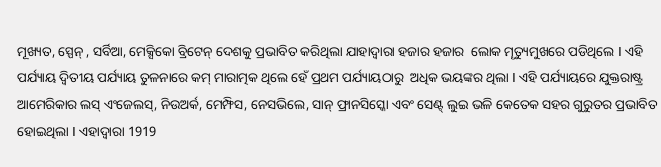ମୂଖ୍ୟତ, ସ୍ପେନ୍ , ସର୍ବିଆ, ମେକ୍ସିକୋ ବ୍ରିଟେନ୍ ଦେଶକୁ ପ୍ରଭାବିତ କରିଥିଲା ଯାହାଦ୍ବାରା ହଜାର ହଜାର  ଲୋକ ମୄତ୍ୟୁମୁଖରେ ପଡିଥିଲେ I ଏହି ପର୍ଯ୍ୟାୟ ଦ୍ବିତୀୟ ପର୍ଯ୍ୟାୟ ତୁଳନାରେ କମ୍ ମାରାତ୍ମକ ଥିଲେ ହେଁ ପ୍ରଥମ ପର୍ଯ୍ୟାୟଠାରୁ  ଅଧିକ ଭୟଙ୍କର ଥିଲା I ଏହି ପର୍ଯ୍ୟାୟରେ ଯୁକ୍ତରାଷ୍ଟ୍ର ଆମେରିକାର ଲସ୍ ଏଂଜେଲସ୍, ନିଉଅର୍କ, ମେମ୍ଫିସ, ନେସଭିଲେ, ସାନ୍ ଫ୍ରାନସିସ୍କୋ ଏବଂ ସେଣ୍ଟ୍ ଲୁଇ ଭଳି କେତେକ ସହର ଗୁରୁତର ପ୍ରଭାବିତ ହୋଇଥିଲା I ଏହାଦ୍ବାରା 1919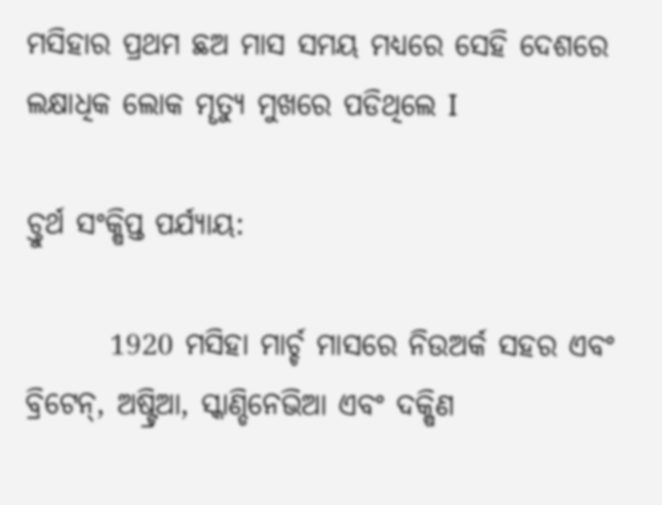ମସିହାର ପ୍ରଥମ ଛଅ ମାସ ସମୟ ମଧ୍ୟରେ ସେହି ଦେଶରେ ଲକ୍ଷାଧିକ ଲୋକ ମୄତ୍ୟୁ ମୁଖରେ ପଡିଥିଲେ I

ଚ୍ତୁର୍ଥ ସଂକ୍ଷିପ୍ତ ପର୍ଯ୍ୟାୟ:

       1920 ମସିହା ମାର୍ଚ୍ଚ ମାସରେ ନିଉଅର୍କ ସହର ଏବଂ  ବ୍ରିଟେନ୍, ଅଷ୍ଟ୍ରିଆ, ସ୍କାଣ୍ଡିନେଭିଆ ଏବଂ ଦକ୍ଷିଣ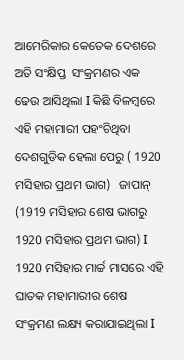ଆମେରିକାର କେତେକ ଦେଶରେ ଅତି ସଂକ୍ଷିପ୍ତ  ସଂକ୍ରମଣର ଏକ ଢେଉ ଆସିଥିଲା I କିଛି ବିଳମ୍ବରେ ଏହି ମହାମାରୀ ପହଂଚିଥିବା ଦେଶଗୁଡିକ ହେଲା ପେରୁ ( 1920 ମସିହାର ପ୍ରଥମ ଭାଗ)   ଜାପାନ୍‍ (1919 ମସିହାର ଶେଷ ଭାଗରୁ 1920 ମସିହାର ପ୍ରଥମ ଭାଗ) I 1920 ମସିହାର ମାର୍ଚ୍ଚ ମାସରେ ଏହି ଘାତକ ମହାମାରୀର ଶେଷ ସଂକ୍ରମଣ ଲକ୍ଷ୍ୟ କରାଯାଇଥିଲା I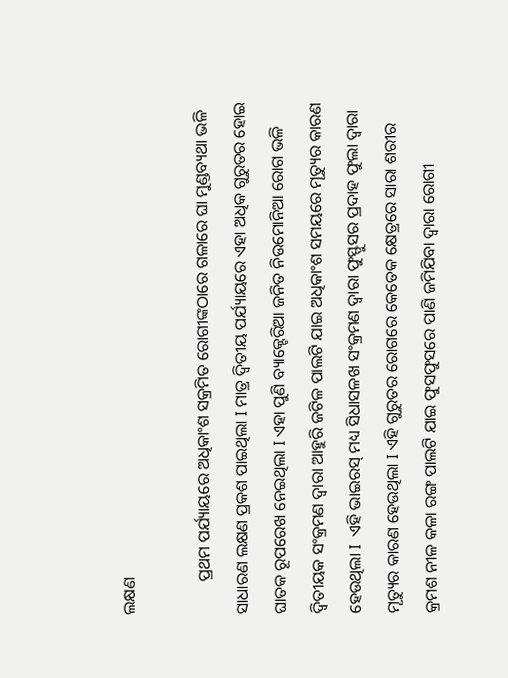ଲକ୍ଷଣ

        ପ୍ରଥମ ପର୍ଯ୍ୟାୟରେ ଅଧିକାଂଶ ସକ୍ରମିତ ରୋଗୀଙ୍କଠାରେ ଗଳାରେ ଘା ମୁଣ୍ଡବ୍ୟଥା ଭଳି ସାଧାରଣ ଲକ୍ଷଣ ପ୍ରକଶ ପାଇଥିଲା I ମାତ୍ର ଦ୍ବିତୀୟ ପର୍ଯ୍ୟାୟରେ ଏହା ଅଧିକ ଗୁରୁତର ହୋଇ ଘାତକ ରୂପରେଖ ନେଇଥିଲା I ଏହା ପୁଣି ବ୍ୟାକ୍ଟେରିଆ ଜନିତ ନିଉମୋନିଆ ରୋଗ ଭଳି ଦ୍ବିତୀୟକ ସଂକ୍ରମଣ ଦ୍ବାରା ଆହୁରି ଜଟିଳ ପାଲଟି ଯାଇ ଅଧିକାଂଶ ସମୟରେ ମୄତ୍ୟୁର କାରଣ ହେଉଥିଲା I  ଏହି ଭାଇରସ୍ ମଧ୍ୟ ସିଧାସଳଖ ସଂକ୍ରମଣ ଦ୍ବାରା ଫୁସ୍ଫୁସର ପ୍ରଦାହ ଫୁଲା ଦ୍ବାରା ମୄତ୍ୟୁର କାରଣ ହେଉଥିଲା I ଏହି ଗୁରୁତର ରୋଗରେ କେତେକ କ୍ଷେତ୍ରରେ ସାରା ଶରୀର  କ୍ରମଶ ନୀଳ କଳା ରଙ୍ଗ ପାଲଟି ଯାଇ ଫୁସଫୁସରେ ପାଣି ଜମିଯିବା ଦ୍ବାରା ରୋଗୀ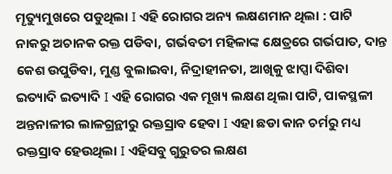ମୄତ୍ୟୁମୁଖରେ ପଡୁଥିଲା I ଏହି ରୋଗର ଅନ୍ୟ ଲକ୍ଷଣମାନ ଥିଲା : ପାଟି ନାକରୁ ଅଚାନକ ରକ୍ତ ପଡିବା, ଗର୍ଭବତୀ ମହିଳାଙ୍କ କ୍ଷେତ୍ରରେ ଗର୍ଭପାତ, ଦାନ୍ତ କେଶ ଉପୁଡିବା, ମୁଣ୍ଡ ବୁଲାଇବା, ନିଦ୍ରାହୀନତା, ଆଖିକୁ ଝାପ୍ସା ଦିଶିବା ଇତ୍ୟାଦି ଇତ୍ୟାଦି I ଏହି ରୋଗର ଏକ ମୂଖ୍ୟ ଲକ୍ଷଣ ଥିଲା ପାଟି, ପାକସ୍ଥଳୀ ଅନ୍ତନାଳୀର ଲାଳଗ୍ରନ୍ଥୀରୁ ରକ୍ତସ୍ରାବ ହେବା I ଏହା ଛଡା କାନ ଚର୍ମରୁ ମଧ୍ୟ ରକ୍ତସ୍ରାବ ହେଉଥିଲା I ଏହିସବୁ ଗୁରୁତର ଲକ୍ଷଣ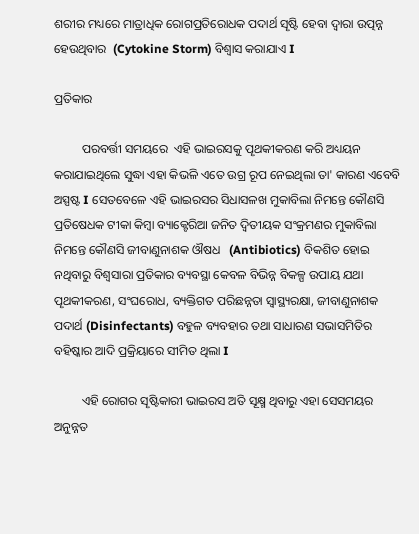ଶରୀର ମଧ୍ୟରେ ମାତ୍ରାଧିକ ରୋଗପ୍ରତିରୋଧକ ପଦାର୍ଥ ସୄଷ୍ଟି ହେବା ଦ୍ବାରା ଉତ୍ପନ୍ନ ହେଉଥିବାର  (Cytokine Storm) ବିଶ୍ବାସ କରାଯାଏ I

ପ୍ରତିକାର

         ପରବର୍ତ୍ତୀ ସମୟରେ  ଏହି ଭାଇରସକୁ ପୄଥକୀକରଣ କରି ଅଧ୍ୟୟନ କରାଯାଇଥିଲେ ସୁଦ୍ଧା ଏହା କିଭଳି ଏତେ ଉଗ୍ର ରୂପ ନେଇଥିଲା ତା' କାରଣ ଏବେବି ଅସ୍ପଷ୍ଟ I ସେତବେଳେ ଏହି ଭାଇରସର ସିଧାସଳଖ ମୁକାବିଲା ନିମନ୍ତେ କୌଣସି ପ୍ରତିଷେଧକ ଟୀକା କିମ୍ବା ବ୍ୟାକ୍ଟେରିଆ ଜନିତ ଦ୍ବିତୀୟକ ସଂକ୍ରମଣର ମୁକାବିଲା ନିମନ୍ତେ କୌଣସି ଜୀବାଣୁନାଶକ ଔଷଧ   (Antibiotics) ବିକଶିତ ହୋଇ ନଥିବାରୁ ବିଶ୍ବସାରା ପ୍ରତିକାର ବ୍ୟବସ୍ଥା କେବଳ ବିଭିନ୍ନ ବିକଳ୍ପ ଉପାୟ ଯଥା ପୄଥକୀକରଣ, ସଂଘରୋଧ, ବ୍ୟକ୍ତିଗତ ପରିଛନ୍ନତା ସ୍ବାସ୍ଥ୍ୟରକ୍ଷା, ଜୀବାଣୁନାଶକ ପଦାର୍ଥ (Disinfectants) ବହୁଳ ବ୍ୟବହାର ତଥା ସାଧାରଣ ସଭାସମିତିର ବହିଷ୍କାର ଆଦି ପ୍ରକ୍ରିୟାରେ ସୀମିତ ଥିଲା I

         ଏହି ରୋଗର ସୄଷ୍ଟିକାରୀ ଭାଇରସ ଅତି ସୂକ୍ଷ୍ମ ଥିବାରୁ ଏହା ସେସମୟର ଅନୁନ୍ନତ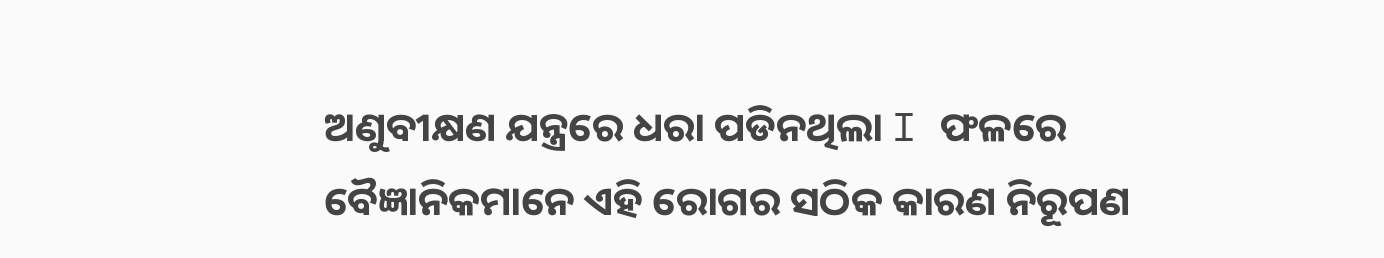ଅଣୁବୀକ୍ଷଣ ଯନ୍ତ୍ରରେ ଧରା ପଡିନଥିଲା I ଫଳରେ ବୈଜ୍ଞାନିକମାନେ ଏହି ରୋଗର ସଠିକ କାରଣ ନିରୂପଣ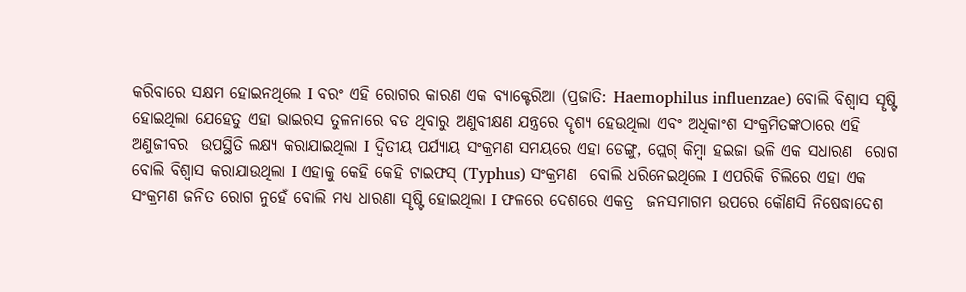କରିବାରେ ସକ୍ଷମ ହୋଇନଥିଲେ I ବରଂ ଏହି ରୋଗର କାରଣ ଏକ ବ୍ୟାକ୍ଟେରିଆ (ପ୍ରଜାତି: Haemophilus influenzae) ବୋଲି ବିଶ୍ବାସ ସୄଷ୍ଟି ହୋଇଥିଲା ଯେହେତୁ ଏହା ଭାଇରସ ତୁଳନାରେ ବଡ ଥିବାରୁ ଅଣୁବୀକ୍ଷଣ ଯନ୍ତ୍ରରେ ଦୄଶ୍ୟ ହେଉଥିଲା ଏବଂ ଅଧିକାଂଶ ସଂକ୍ରମିତଙ୍କଠାରେ ଏହି ଅଣୁଜୀବର  ଉପସ୍ଥିତି ଲକ୍ଷ୍ୟ କରାଯାଇଥିଲା I ଦ୍ବିତୀୟ ପର୍ଯ୍ୟାୟ ସଂକ୍ରମଣ ସମୟରେ ଏହା ଡେଙ୍ଗୁ, ପ୍ଲେଗ୍ କିମ୍ବା ହଇଜା ଭଳି ଏକ ସଧାରଣ  ରୋଗ  ବୋଲି ବିଶ୍ବାସ କରାଯାଉଥିଲା I ଏହାକୁ କେହି କେହି ଟାଇଫସ୍ (Typhus) ସଂକ୍ରମଣ  ବୋଲି ଧରିନେଇଥିଲେ I ଏପରିକି ଚିଲିରେ ଏହା ଏକ ସଂକ୍ରମଣ ଜନିତ ରୋଗ ନୁହେଁ ବୋଲି ମଧ୍ୟ ଧାରଣା ସୄଷ୍ଟି ହୋଇଥିଲା I ଫଳରେ ଦେଶରେ ଏକତ୍ର  ଜନସମାଗମ ଉପରେ କୌଣସି ନିଷେଦ୍ଧାଦେଶ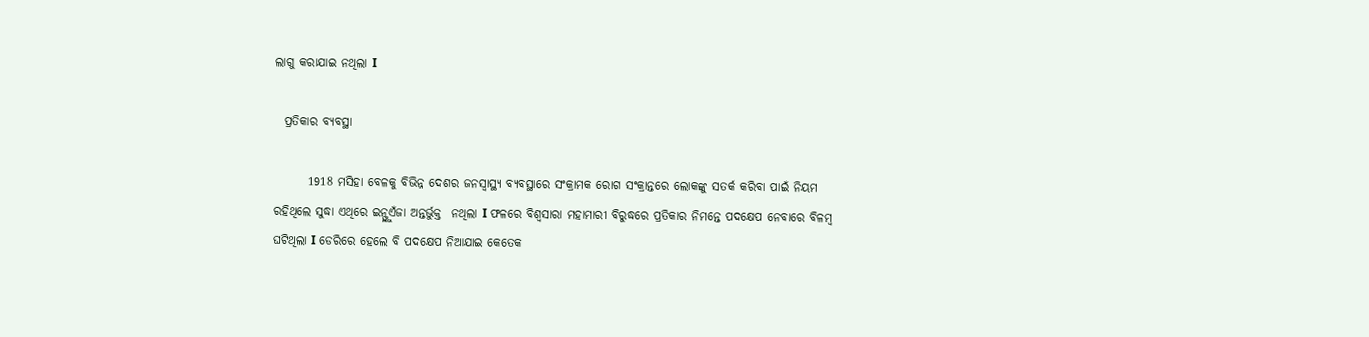ଲାଗୁ କରାଯାଇ ନଥିଲା I

  ପ୍ରତିକାର ବ୍ୟବସ୍ଥା

       1918 ମସିହା ବେଳକୁ ବିଭିନ୍ନ ଦେଶର ଜନସ୍ବାସ୍ଥ୍ୟ ବ୍ୟବସ୍ଥାରେ ସଂକ୍ରାମକ ରୋଗ ସଂକ୍ରାନ୍ତରେ ଲୋକଙ୍କୁ ସତର୍କ କରିବା ପାଇଁ ନିୟମ ରହିଥିଲେ ସୁଦ୍ଧା ଏଥିରେ ଇନ୍ଫ୍ଲୁଏଁଜା ଅନ୍ତର୍ଭୁକ୍ତ  ନଥିଲା I ଫଳରେ ବିଶ୍ବସାରା ମହାମାରୀ ବିରୁଦ୍ଧରେ ପ୍ରତିକାର ନିମନ୍ତେ ପଦକ୍ଷେପ ନେବାରେ ବିଳମ୍ବ ଘଟିଥିଲା I ଡେରିରେ ହେଲେ ବି ପଦକ୍ଷେପ ନିଆଯାଇ କେତେକ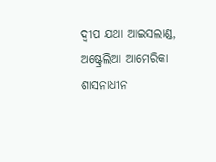ଦ୍ବୀପ ଯଥା ଆଇସଲାଣ୍ଡ, ଅଷ୍ଟ୍ରେଲିଆ ଆମେରିକା ଶାସନାଧୀନ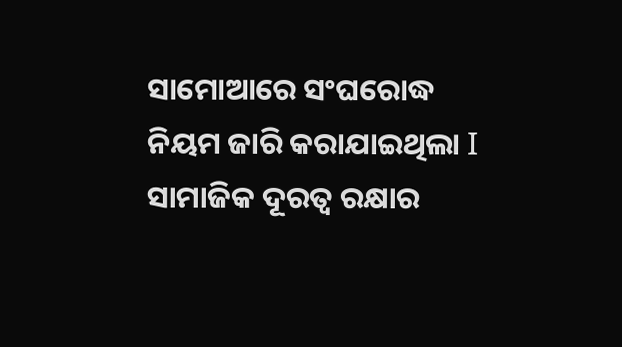ସାମୋଆରେ ସଂଘରୋଦ୍ଧ ନିୟମ ଜାରି କରାଯାଇଥିଲା I ସାମାଜିକ ଦୂରତ୍ବ ରକ୍ଷାର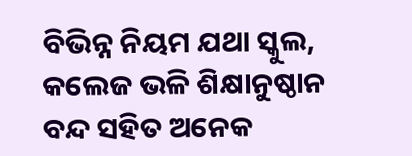ବିଭିନ୍ନ ନିୟମ ଯଥା ସ୍କୁଲ, କଲେଜ ଭଳି ଶିକ୍ଷାନୁଷ୍ଠାନ ବନ୍ଦ ସହିତ ଅନେକ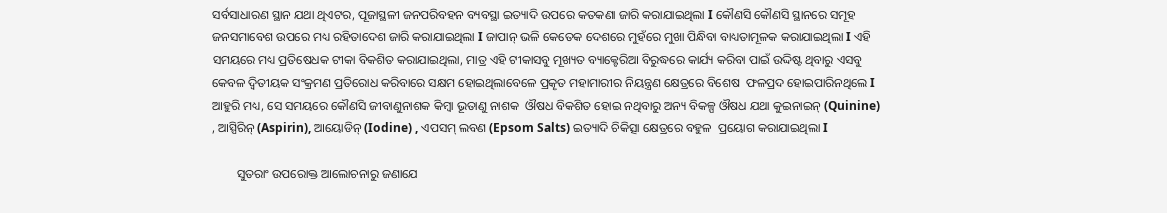ସର୍ବସାଧାରଣ ସ୍ଥାନ ଯଥା ଥିଏଟର, ପୂଜାସ୍ଥଳୀ ଜନପରିବହନ ବ୍ୟବସ୍ଥା ଇତ୍ୟାଦି ଉପରେ କତକଣା ଜାରି କରାଯାଇଥିଲା I କୌଣସି କୌଣସି ସ୍ଥାନରେ ସମୂହ ଜନସମାବେଶ ଉପରେ ମଧ୍ୟ ରହିତାଦେଶ ଜାରି କରାଯାଇଥିଲା I ଜାପାନ୍ ଭଳି କେତେକ ଦେଶରେ ମୁହଁରେ ମୁଖା ପିନ୍ଧିବା ବାଧ୍ୟତାମୂଳକ କରାଯାଇଥିଲା I ଏହି ସମୟରେ ମଧ୍ୟ ପ୍ରତିଷେଧକ ଟୀକା ବିକଶିତ କରାଯାଇଥିଲା, ମାତ୍ର ଏହି ଟୀକାସବୁ ମୂଖ୍ୟତ ବ୍ୟାକ୍ଟେରିଆ ବିରୁଦ୍ଧରେ କାର୍ଯ୍ୟ କରିବା ପାଇଁ ଉଦ୍ଦିଷ୍ଟ ଥିବାରୁ ଏସବୁ କେବଳ ଦ୍ବିତୀୟକ ସଂକ୍ରମଣ ପ୍ରତିରୋଧ କରିବାରେ ସକ୍ଷମ ହୋଇଥିଲାବେଳେ ପ୍ରକୄତ ମହାମାରୀର ନିୟନ୍ତ୍ରଣ କ୍ଷେତ୍ରରେ ବିଶେଷ  ଫଳପ୍ରଦ ହୋଇପାରିନଥିଲେ I ଆହୁରି ମଧ୍ୟ, ସେ ସମୟରେ କୌଣସି ଜୀବାଣୁନାଶକ କିମ୍ବା ଭୂତାଣୁ ନାଶକ  ଔଷଧ ବିକଶିତ ହୋଇ ନଥିବାରୁ ଅନ୍ୟ ବିକଳ୍ପ ଔଷଧ ଯଥା କୁଇନାଇନ୍ (Quinine) , ଆସ୍ପିରିନ୍ (Aspirin), ଆୟୋଡିନ୍ (Iodine) , ଏପସମ୍ ଲବଣ (Epsom Salts) ଇତ୍ୟାଦି ଚିକିତ୍ସା କ୍ଷେତ୍ରରେ ବହୁଳ  ପ୍ରୟୋଗ କରାଯାଇଥିଲା I

        ସୁତରାଂ ଉପରୋକ୍ତ ଆଲୋଚନାରୁ ଜଣାଯେ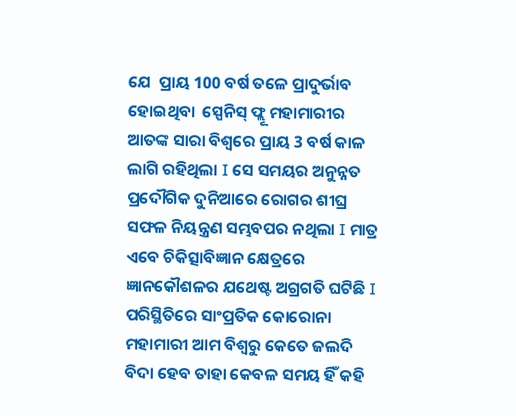ଯେ  ପ୍ରାୟ 100 ବର୍ଷ ତଳେ ପ୍ରାଦୁର୍ଭାବ  ହୋଇଥିବା  ସ୍ପେନିସ୍ ଫ୍ଲୂ ମହାମାରୀର ଆତଙ୍କ ସାରା ବିଶ୍ବରେ ପ୍ରାୟ 3 ବର୍ଷ କାଳ ଲାଗି ରହିଥିଲା I ସେ ସମୟର ଅନୁନ୍ନତ ପ୍ରଦୌଗିକ ଦୁନିଆରେ ରୋଗର ଶୀଘ୍ର ସଫଳ ନିୟନ୍ତ୍ରଣ ସମ୍ଭବପର ନଥିଲା I ମାତ୍ର ଏବେ ଚିକିତ୍ସାବିଜ୍ଞାନ କ୍ଷେତ୍ରରେ ଜ୍ଞାନକୌଶଳର ଯଥେଷ୍ଟ ଅଗ୍ରଗତି ଘଟିଛି I ପରିସ୍ଥିତିରେ ସାଂପ୍ରତିକ କୋରୋନା ମହାମାରୀ ଆମ ବିଶ୍ବରୁ କେତେ ଜଲଦି ବିଦା ହେବ ତାହା କେବଳ ସମୟ ହିଁ କହି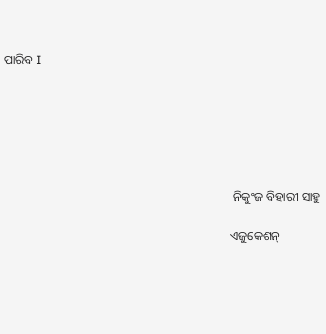ପାରିବ I






                                                                          ନିକୁଂଜ ବିହାରୀ ସାହୁ

                                                                         ଏଜୁକେଶନ୍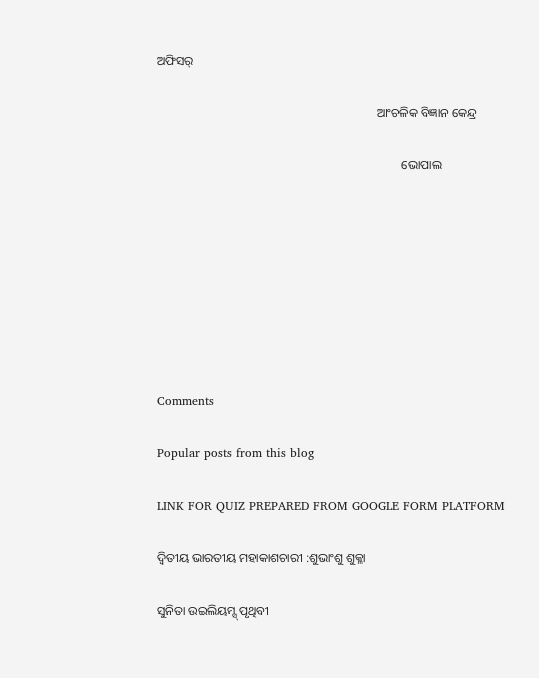ଅଫିସର୍

                                                                       ଆଂଚଳିକ ବିଜ୍ଞାନ କେନ୍ଦ୍ର

                                                                               ଭୋପାଲ








Comments

Popular posts from this blog

LINK FOR QUIZ PREPARED FROM GOOGLE FORM PLATFORM

ଦ୍ୱିତୀୟ ଭାରତୀୟ ମହାକାଶଚାରୀ :ଶୁଭାଂଶୁ ଶୁକ୍ଳା

ସୁନିତା ଉଇଲିୟମ୍ସ୍ ପୃଥିବୀ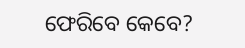ଫେରିବେ କେବେ?